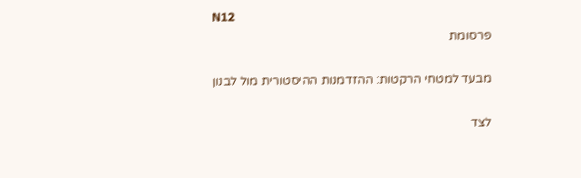N12
פרסומת

מבעד למטחי הרקטות: ההזדמנות ההיסטורית מול לבנון

לצד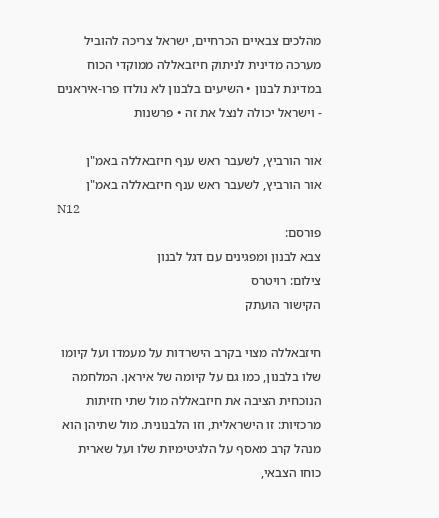מהלכים צבאיים הכרחיים, ישראל צריכה להוביל מערכה מדינית לניתוק חיזבאללה ממוקדי הכוח במדינת לבנון • השיעים בלבנון לא נולדו פרו-איראנים - וישראל יכולה לנצל את זה • פרשנות

אור הורביץ, לשעבר ראש ענף חיזבאללה באמ"ן
אור הורביץ, לשעבר ראש ענף חיזבאללה באמ"ן
N12
פורסם:
צבא לבנון ומפגינים עם דגל לבנון
צילום: רויטרס
הקישור הועתק

חיזבאללה מצוי בקרב הישרדות על מעמדו ועל קיומו שלו בלבנון, כמו גם על קיומה של איראן. המלחמה הנוכחית הציבה את חיזבאללה מול שתי חזיתות מרכזיות: זו הישראלית, וזו הלבנונית. מול שתיהן הוא מנהל קרב מאסף על הלגיטימיות שלו ועל שארית כוחו הצבאי,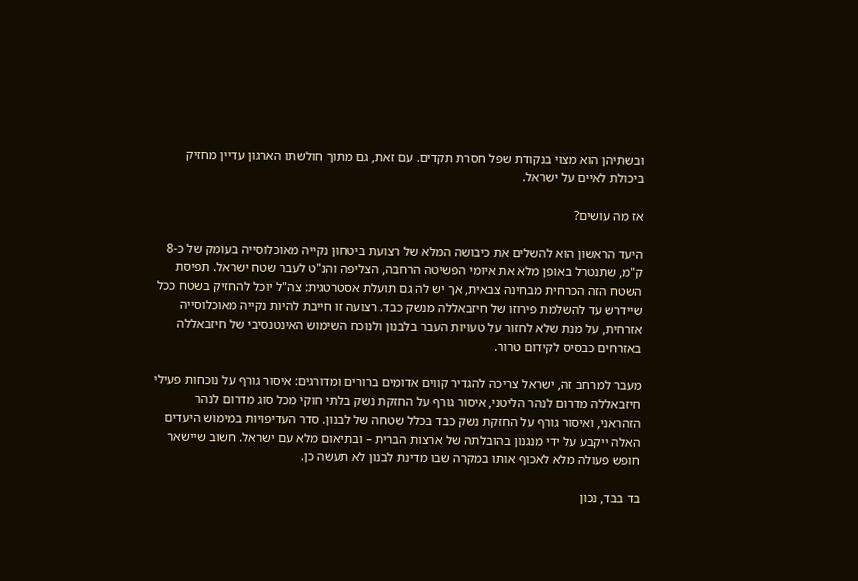ובשתיהן הוא מצוי בנקודת שפל חסרת תקדים. עם זאת, גם מתוך חולשתו הארגון עדיין מחזיק ביכולת לאיים על ישראל.

אז מה עושים?

היעד הראשון הוא להשלים את כיבושה המלא של רצועת ביטחון נקייה מאוכלוסייה בעומק של כ-8 ק"מ, שתנטרל באופן מלא את איומי הפשיטה הרחבה, הצליפה והנ"ט לעבר שטח ישראל. תפיסת השטח הזה הכרחית מבחינה צבאית, אך יש לה גם תועלת אסטרטגית: צה"ל יוכל להחזיק בשטח ככל שיידרש עד להשלמת פירוזו של חיזבאללה מנשק כבד. רצועה זו חייבת להיות נקייה מאוכלוסייה אזרחית, על מנת שלא לחזור על טעויות העבר בלבנון ולנוכח השימוש האינטנסיבי של חיזבאללה באזרחים כבסיס לקידום טרור.

מעבר למרחב זה, ישראל צריכה להגדיר קווים אדומים ברורים ומדורגים: איסור גורף על נוכחות פעילי חיזבאללה מדרום לנהר הליטני, איסור גורף על החזקת נשק בלתי חוקי מכל סוג מדרום לנהר הזהראני, ואיסור גורף על החזקת נשק כבד בכלל שטחה של לבנון. סדר העדיפויות במימוש היעדים האלה ייקבע על ידי מנגנון בהובלתה של ארצות הברית – ובתיאום מלא עם ישראל. חשוב שיישאר חופש פעולה מלא לאכוף אותו במקרה שבו מדינת לבנון לא תעשה כן.

בד בבד, נכון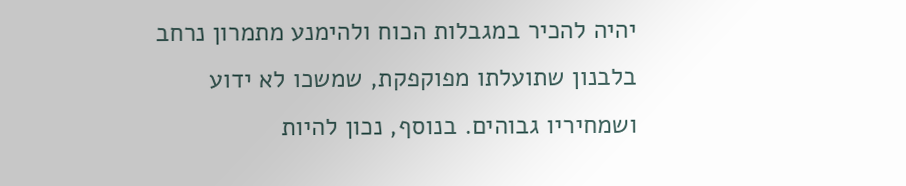יהיה להכיר במגבלות הכוח ולהימנע מתמרון נרחב בלבנון שתועלתו מפוקפקת, שמשכו לא ידוע ושמחיריו גבוהים. בנוסף, נכון להיות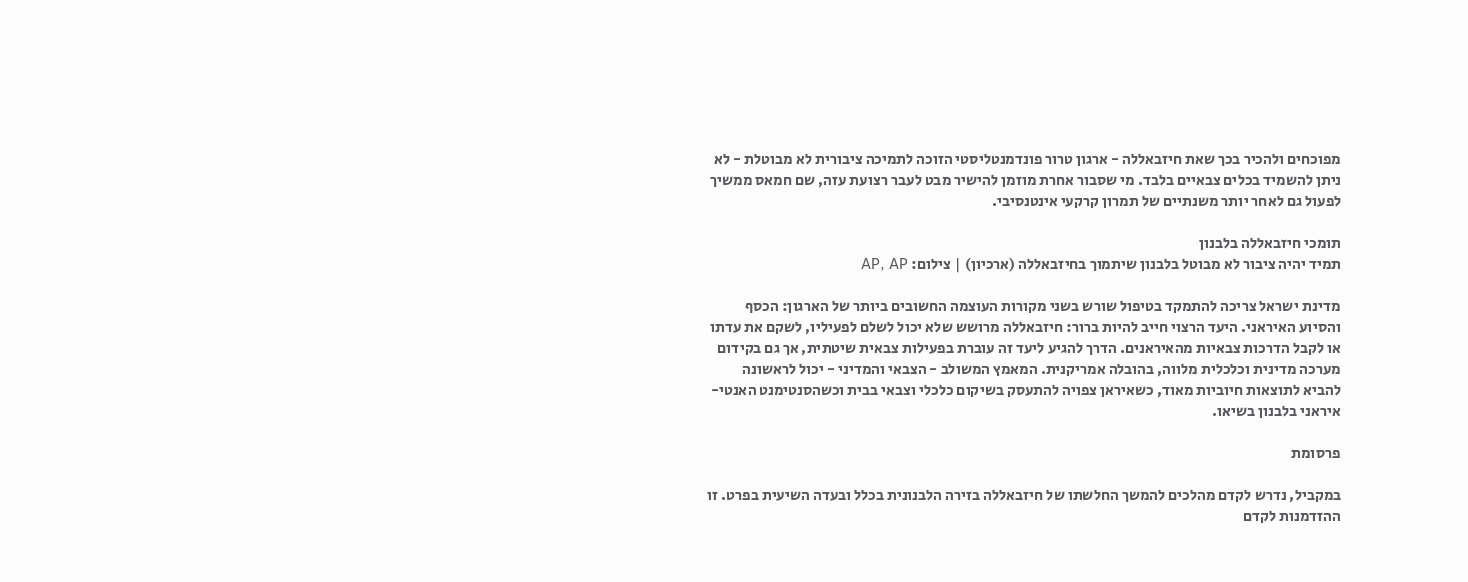מפוכחים ולהכיר בכך שאת חיזבאללה - ארגון טרור פונדמנטליסטי הזוכה לתמיכה ציבורית לא מבוטלת - לא ניתן להשמיד בכלים צבאיים בלבד. מי שסבור אחרת מוזמן להישיר מבט לעבר רצועת עזה, שם חמאס ממשיך לפעול גם לאחר יותר משנתיים של תמרון קרקעי אינטנסיבי.

תומכי חיזבאללה בלבנון
תמיד יהיה ציבור לא מבוטל בלבנון שיתמוך בחיזבאללה (ארכיון) | צילום: AP, AP

מדינת ישראל צריכה להתמקד בטיפול שורש בשני מקורות העוצמה החשובים ביותר של הארגון: הכסף והסיוע האיראני. היעד הרצוי חייב להיות ברור: חיזבאללה מרושש שלא יכול לשלם לפעיליו, לשקם את עדתו או לקבל הדרכות צבאיות מהאיראנים. הדרך להגיע ליעד זה עוברת בפעילות צבאית שיטתית, אך גם בקידום מערכה מדינית וכלכלית מלווה, בהובלה אמריקנית. המאמץ המשולב - הצבאי והמדיני - יכול לראשונה להביא לתוצאות חיוביות מאוד, כשאיראן צפויה להתעסק בשיקום כלכלי וצבאי בבית וכשהסנטימנט האנטי-איראני בלבנון בשיאו.

פרסומת

במקביל, נדרש לקדם מהלכים להמשך החלשתו של חיזבאללה בזירה הלבנונית בכלל ובעדה השיעית בפרט. זו ההזדמנות לקדם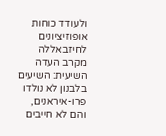ולעודד כוחות אופוזיציונים לחיזבאללה מקרב העדה השיעית: השיעים בלבנון לא נולדו פרו-איראנים, והם לא חייבים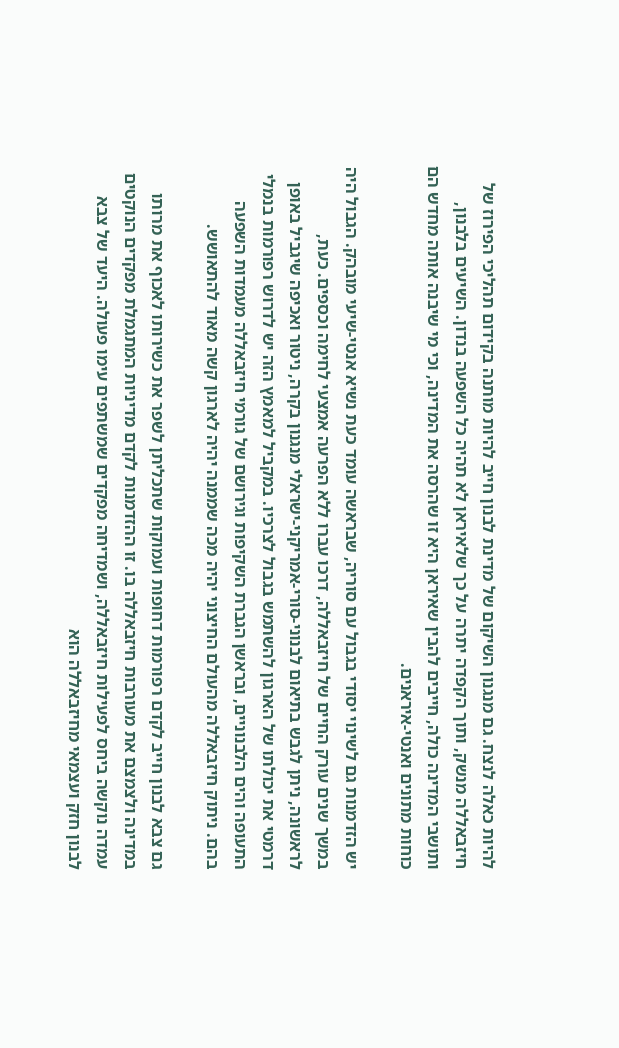להיות כאלה לנצח. גם מנגנון השיקום של מדינת לבנון חייב להיות מותנה בקידום תהליכי הפירוז של חיזבאללה מנשק, ותוך הקפדה יתרה על כך שלאיראן לא תהיה כל השפעה בנדון. השיעים בלבנון, ותושבי המדינה כולה, חייבים להבין שאיראן היא זו שהרסה את המדינה, וכי מי שיבנה אותה מחדש הם כוחות מתונים ואנטי-איראנים.

יש הזדמנות גם לשינוי יסודי בגבול עם סוריה, שבראשה עומד כעת נשיא אנטי-שיעי מובהק. הגבול היה במשך שנים עורק החיים של חיזבאללה, דרכו עברו ללא הפרעה אמצעי לחימה וכספים. כעת, לראשונה, ניתן לגבש בתיאום לבנוני-סורי-אמריקני-ישראלי מנגנון בקרה, ניטור ואכיפה שיגביל באופן דרמטי את יכולתו של הארגון להשתמש בגבול לצרכיו. במקביל למאמץ הזה יש לדרוש רפורמות בנמלי התעופה והים הלבנוניים, ובראשן הגברת השקיפות וגירושם של גורמי חיזבאללה מעמדות השפעה בהם. ניתוק חיזבאללה מהעולם החיצוני יהיה מכה שממנה יהיה לארגון קשה מאוד להתאושש.

גם צבא לבנון חייב לקדם רפורמות דחופות ועמוקות שתכליתן לשפר את כשירותו לאכוף את מרותו במדינה ולצמצם את מעורבות חיזבאללה בו. זו ההזדמנות לקדם מדיניות המתגמלת מפקדים הנוקטים עמדה נוקשה ביחס לפעילות חיזבאללה, ושמדיחה מפקדים שמשתפים עימו פעולה. היעד של צבא לבנון חזק ועצמאי מחיזבאללה הוא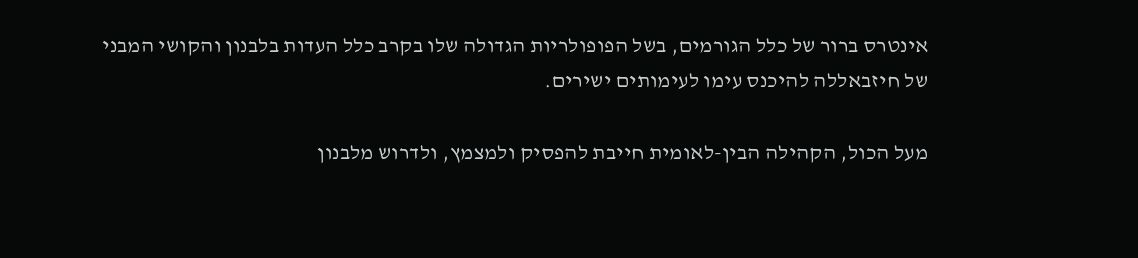אינטרס ברור של כלל הגורמים, בשל הפופולריות הגדולה שלו בקרב כלל העדות בלבנון והקושי המבני של חיזבאללה להיכנס עימו לעימותים ישירים.

מעל הכול, הקהילה הבין-לאומית חייבת להפסיק ולמצמץ, ולדרוש מלבנון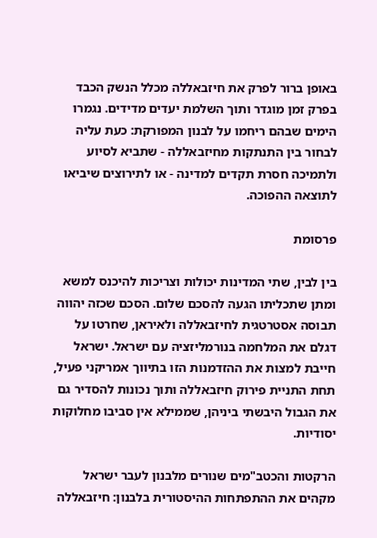באופן ברור לפרק את חיזבאללה מכלל הנשק הכבד בפרק זמן מוגדר ותוך השלמת יעדים מדידים. נגמרו הימים שבהם ריחמו על לבנון המפורקת: כעת עליה לבחור בין התנתקות מחיזבאללה - שתביא לסיוע ולתמיכה חסרת תקדים למדינה - או לתירוצים שיביאו לתוצאה ההפוכה.

פרסומת

בין לבין, שתי המדינות יכולות וצריכות להיכנס למשא ומתן שתכליתו הגעה להסכם שלום. הסכם שכזה יהווה תבוסה אסטרטגית לחיזבאללה ולאיראן, שחרטו על דגלם את המלחמה בנורמליזציה עם ישראל. ישראל חייבת למצות את ההזדמנות הזו בתיווך אמריקני פעיל, תחת התניית פירוק חיזבאללה ותוך נכונות להסדיר גם את הגבול היבשתי ביניהן, שממילא אין סביבו מחלוקות יסודיות.

הרקטות והכטב"מים שנורים מלבנון לעבר ישראל מקהים את ההתפתחות ההיסטורית בלבנון: חיזבאללה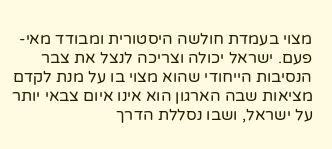מצוי בעמדת חולשה היסטורית ומבודד מאי-פעם. ישראל יכולה וצריכה לנצל את צבר הנסיבות הייחודי שהוא מצוי בו על מנת לקדם מציאות שבה הארגון הוא אינו איום צבאי יותר על ישראל, ושבו נסללת הדרך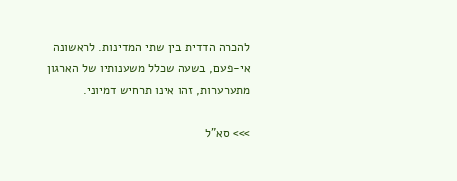להכרה הדדית בין שתי המדינות. לראשונה אי-פעם, בשעה שכלל משענותיו של הארגון מתערערות, זהו אינו תרחיש דמיוני.

>>> סא"ל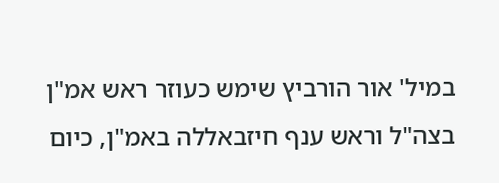במיל' אור הורביץ שימש כעוזר ראש אמ"ן בצה"ל וראש ענף חיזבאללה באמ"ן, כיום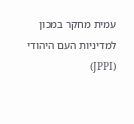עמית מחקר במכון למדיניות העם היהודי (JPPI)